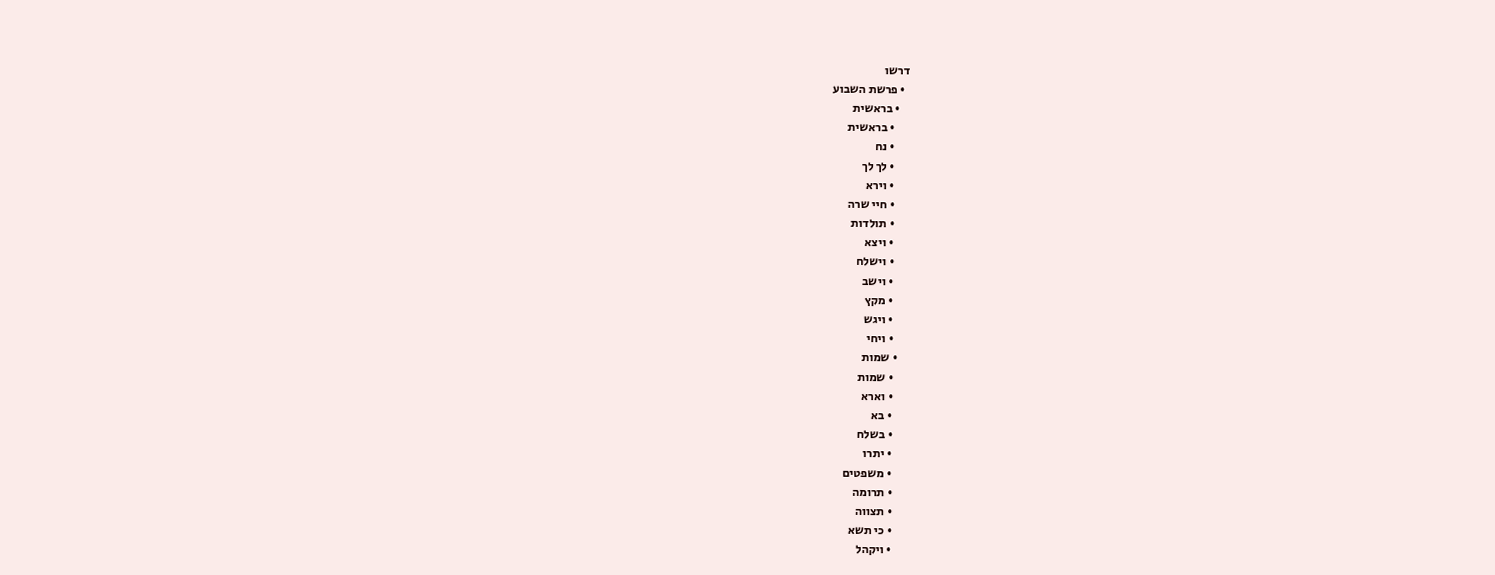דרשו
  • פרשת השבוע
    • בראשית
      • בראשית
      • נח
      • לך לך
      • וירא
      • חיי שרה
      • תולדות
      • ויצא
      • וישלח
      • וישב
      • מקץ
      • ויגש
      • ויחי
    • שמות
      • שמות
      • וארא
      • בא
      • בשלח
      • יתרו
      • משפטים
      • תרומה
      • תצווה
      • כי תשא
      • ויקהל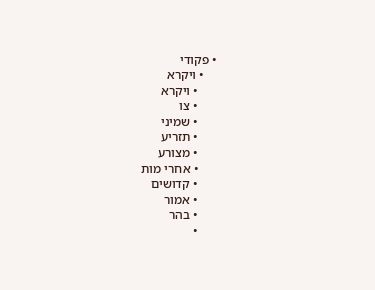• פקודי
    • ויקרא
      • ויקרא
      • צו
      • שמיני
      • תזריע
      • מצורע
      • אחרי מות
      • קדושים
      • אמור
      • בהר
      •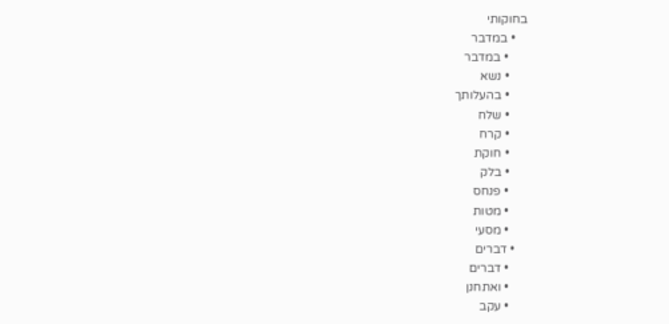בחוקותי
    • במדבר
      • במדבר
      • נשא
      • בהעלותך
      • שלח
      • קרח
      • חוקת
      • בלק
      • פנחס
      • מטות
      • מסעי
    • דברים
      • דברים
      • ואתחנן
      • עקב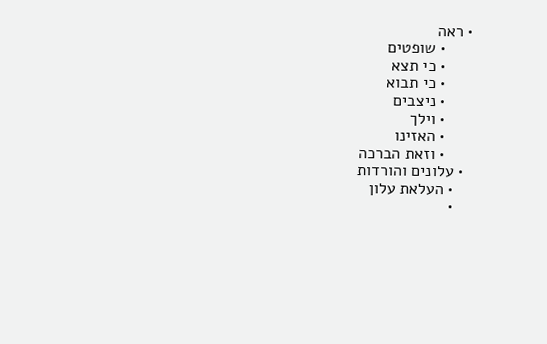• ראה
      • שופטים
      • כי תצא
      • כי תבוא
      • ניצבים
      • וילך
      • האזינו
      • וזאת הברכה
  • עלונים והורדות
    • העלאת עלון
    •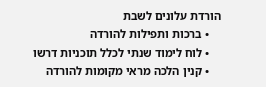הורדת עלונים לשבת
    • ברכות ותפילות להורדה
    • לוח לימוד שנתי לכלל תוכניות דרשו
    • קנין הלכה מראי מקומות להורדה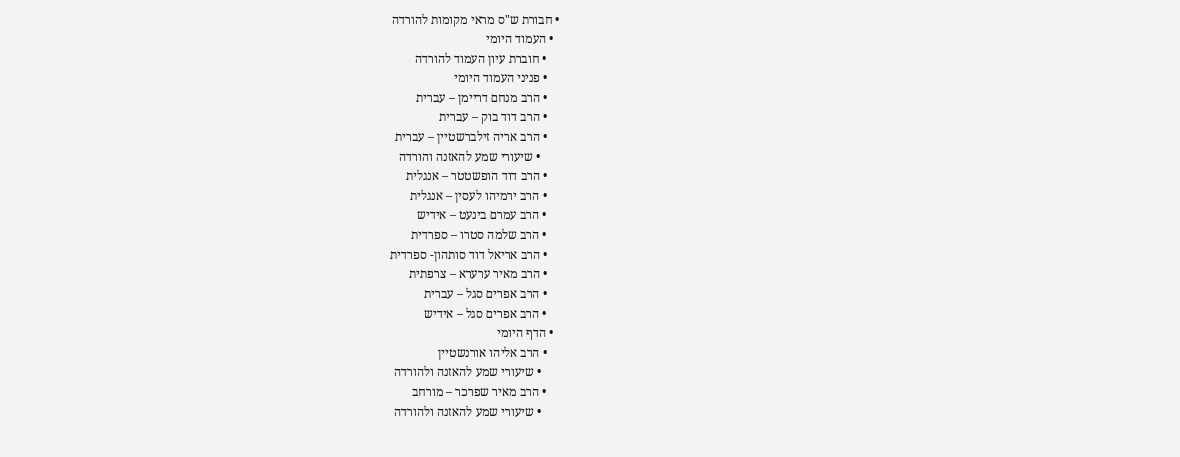• חבורת ש"ס מראי מקומות להורדה
  • העמוד היומי
    • חוברת עיון העמוד להורדה
    • פניני העמוד היומי
    • הרב מנחם דריימן – עברית
    • הרב דוד בוק – עברית
    • הרב אריה זילברשטיין – עברית
      • שיעורי שמע להאזנה והורדה
    • הרב דוד הופשטטר – אנגלית
    • הרב ירמיהו לעסין – אנגלית
    • הרב עמרם בינעט – אידיש
    • הרב שלמה סטרו – ספרדית
    • הרב אריאל דוד סותהון- ספרדית
    • הרב מאיר ערערא – צרפתית
    • הרב אפרים סגל – עברית
    • הרב אפרים סגל – אידיש
  • הדף היומי
    • הרב אליהו אורנשטיין
      • שיעורי שמע להאזנה ולהורדה
    • הרב מאיר שפרכר – מורחב
      • שיעורי שמע להאזנה ולהורדה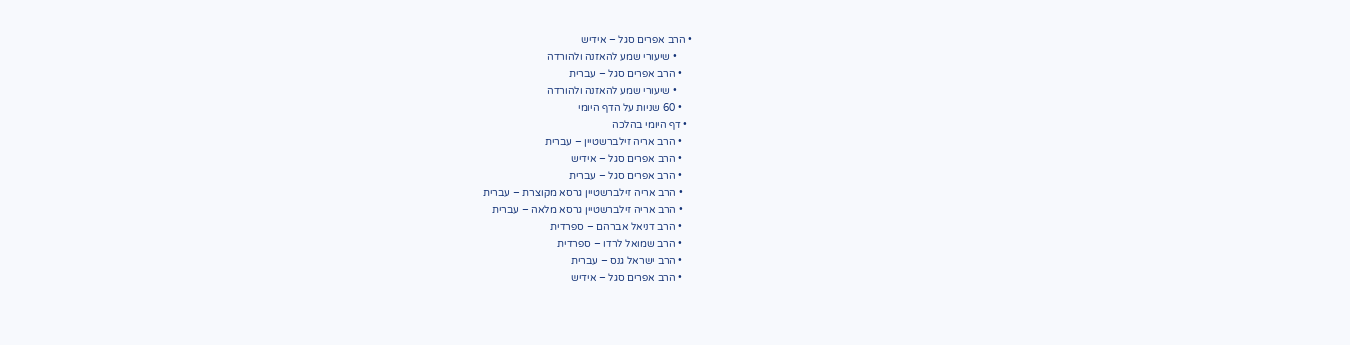• הרב אפרים סגל – אידיש
      • שיעורי שמע להאזנה ולהורדה
    • הרב אפרים סגל – עברית
      • שיעורי שמע להאזנה ולהורדה
    • 60 שניות על הדף היומי
  • דף היומי בהלכה
    • הרב אריה זילברשטיין – עברית
    • הרב אפרים סגל – אידיש
    • הרב אפרים סגל – עברית
    • הרב אריה זילברשטיין גרסא מקוצרת – עברית
    • הרב אריה זילברשטיין גרסא מלאה – עברית
    • הרב דניאל אברהם – ספרדית
    • הרב שמואל לרדו – ספרדית
    • הרב ישראל גנס – עברית
    • הרב אפרים סגל – אידיש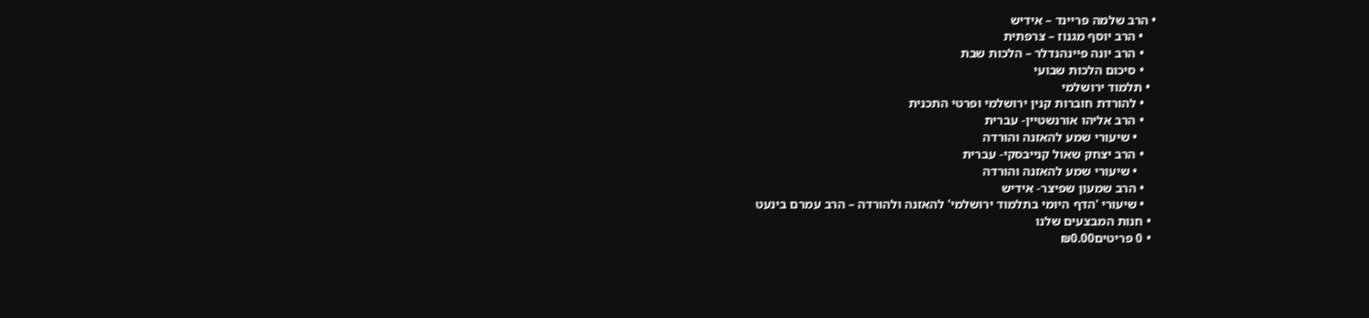• הרב שלמה פריינד – אידיש
    • הרב יוסף מגנוז – צרפתית
    • הרב יונה פיינהנדלר – הלכות שבת
    • סיכום הלכות שבועי
  • תלמוד ירושלמי
    • להורדת חוברות קנין ירושלמי ופרטי התכנית
    • הרב אליהו אורנשטיין- עברית
      • שיעורי שמע להאזנה והורדה
    • הרב יצחק שאול קנייבסקי- עברית
      • שיעורי שמע להאזנה והורדה
    • הרב שמעון שפיצר- אידיש
    • שיעורי 'הדף היומי בתלמוד ירושלמי' להאזנה ולהורדה – הרב עמרם בינעט
  • חנות המבצעים שלנו
  • 0 פריטים₪0.00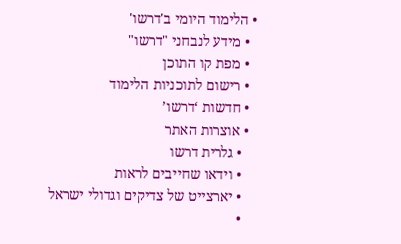• הלימוד היומי ב'דרשו'
  • מידע לנבחני "דרשו"
  • מפת קו התוכן
  • רישום לתוכניות הלימוד
  • חדשות ‘דרשו’
  • אוצרות האתר
    • גלרית דרשו
    • וידאו שחייבים לראות
    • יארצייט של צדיקים וגדולי ישראל
    •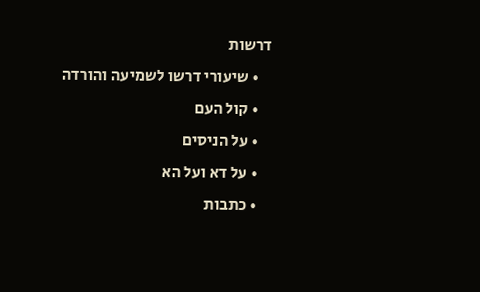דרשות
    • שיעורי דרשו לשמיעה והורדה
    • קול העם
    • על הניסים
    • על דא ועל הא
    • כתבות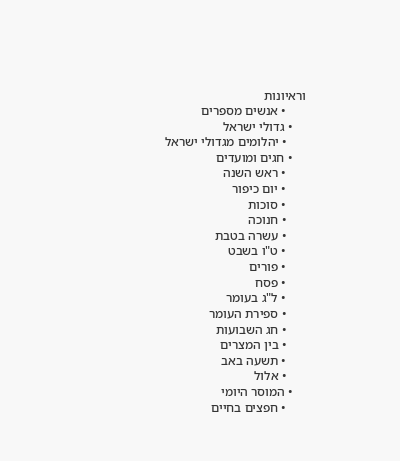וראיונות
      • אנשים מספרים
    • גדולי ישראל
      • יהלומים מגדולי ישראל
    • חגים ומועדים
      • ראש השנה
      • יום כיפור
      • סוכות
      • חנוכה
      • עשרה בטבת
      • ט"ו בשבט
      • פורים
      • פסח
      • ל"ג בעומר
      • ספירת העומר
      • חג השבועות
      • בין המצרים
      • תשעה באב
      • אלול
    • המוסר היומי
      • חפצים בחיים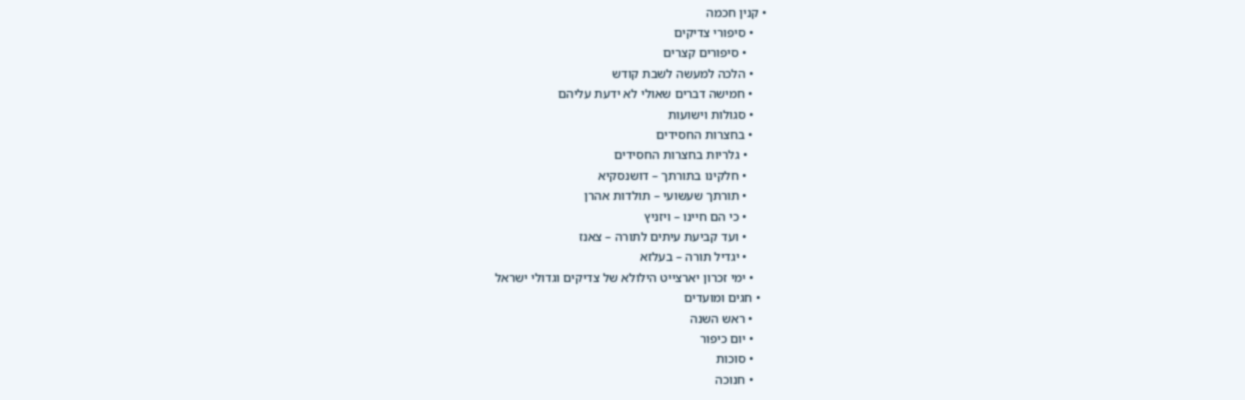• קנין חכמה
    • סיפורי צדיקים
      • סיפורים קצרים
    • הלכה למעשה לשבת קודש
    • חמישה דברים שאולי לא ידעת עליהם
    • סגולות וישועות
    • בחצרות החסידים
      • גלריות בחצרות החסידים
      • חלקינו בתורתך – דושנסקיא
      • תורתך שעשועי – תולדות אהרן
      • כי הם חיינו – ויזניץ
      • ועד קביעת עיתים לתורה – צאנז
      • יגדיל תורה – בעלזא
    • ימי זכרון יארצייט הילולא של צדיקים וגדולי ישראל
  • חגים ומועדים
    • ראש השנה
    • יום כיפור
    • סוכות
    • חנוכה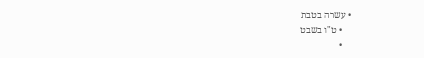• עשרה בטבת
    • ט"ו בשבט
    •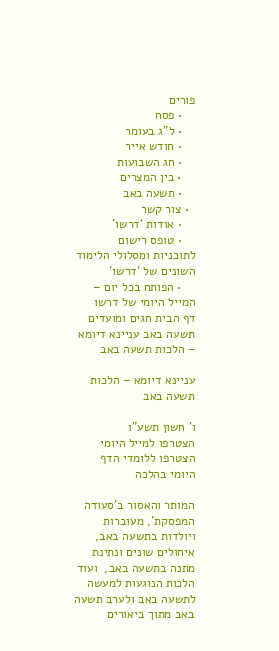פורים
    • פסח
    • ל"ג בעומר
    • חודש אייר
    • חג השבועות
    • בין המצרים
    • תשעה באב
  • צור קשר
    • אודות ‘דרשו’
    • טופס רישום לתוכניות ומסלולי הלימוד השונים של ‘דרשו’
    • הפותח בכל יום – המייל היומי של דרשו
דף הבית חגים ומועדים תשעה באב עניינא דיומא – הלכות תשעה באב

עניינא דיומא – הלכות תשעה באב

ו' חשון תשע"ו
הצטרפו למייל היומי הצטרפו ללומדי הדף היומי בהלכה

המותר והאסור ב'סעודה המפסקת', מעוברות ויולדות בתשעה באב, איחולים שונים ונתינת מתנה בתשעה באב,  ועוד הלכות הנוגעות למעשה לתשעה באב ולערב תשעה באב מתוך ביאורים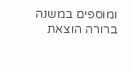ומוספים במשנה ברורה הוצאת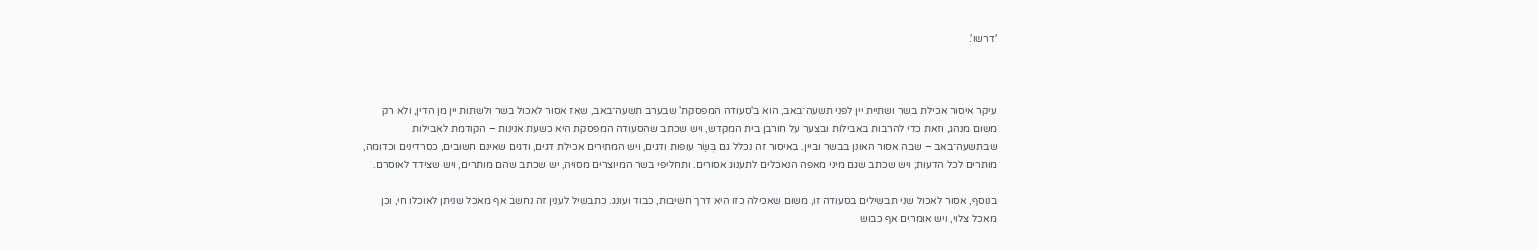'דרשו'.



עיקר איסור אכילת בשר ושתיית יין לפני תשעה־באב, הוא ב'סעודה המפסקת' שבערב תשעה־באב, שאז אסור לאכול בשר ולשתות יין מן הדין, ולא רק משום מנהג, וזאת כדי להרבות באבילות ובצער על חורבן בית המקדש, ויש שכתב שהסעודה המפסקת היא כשעת אנינות – הקודמת לאבילות שבתשעה־באב – שבה אסור האונן בבשר וביין. באיסור זה נכלל גם בְּשַׂר עופות ודגים, ויש המתירים אכילת דגים, ודגים שאינם חשובים, כסרדינים וכדומה, מותרים לכל הדעות; ויש שכתב שגם מיני מאפה הנאכלים לתענוג אסורים. ותחליפי בשר המיוצרים מסויה, יש שכתב שהם מותרים, ויש שצידד לאוסרם.

בנוסף, אסור לאכול שני תבשילים בסעודה זו, משום שאכילה כזו היא דרך חשיבות, כבוד ועונג. כתבשיל לענין זה נחשב אף מאכל שניתן לאוכלו חי, וכן מאכל צלוי, ויש אומרים אף כבוש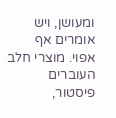ומעושן, ויש אומרים אף אפוי. מוצרי חלב העוברים פיסטור,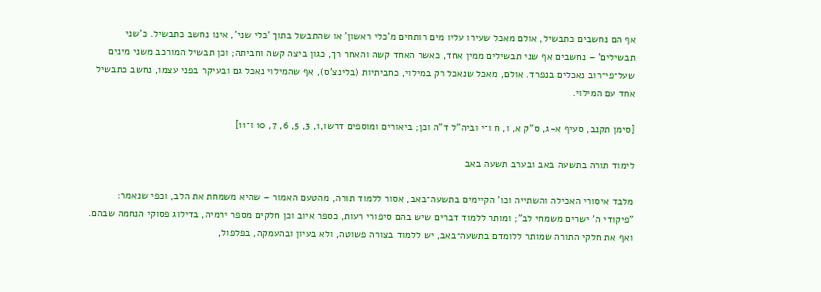אף הם נחשבים כתבשיל, אולם מאכל שעירו עליו מים רותחים מ'כלי ראשון' או שהתבשל בתוך 'כלי שני', אינו נחשב כתבשיל. כ'שני תבשילים' – נחשבים אף שני תבשילים ממין אחד, כאשר האחד קשה והאחר רך, כגון ביצה קשה וחביתה; וכן תבשיל המורכב משני מינים שעל־פי־רוב נאכלים בנפרד. אולם, מאכל שנאכל רק במילוי, כחביתיות (בלינצ'ס), אף שהמילוי נאכל גם ובעיקר בפני עצמו, נחשב כתבשיל אחד עם המילוי.

[סימן תקנב, סעיף א-ג, ס"ק א, ו, ח ו־י וביה"ל ד"ה וכן; ביאורים ומוספים דרשו,1, 3, 5, 6, 7, 10 ו־11]

לימוד תורה בתשעה באב ובערב תשעה באב

מלבד איסורי האכילה והשתייה וכו' הקיימים בתשעה־באב, אסור ללמוד תורה, מהטעם האמור – שהיא משמחת את הלב, וכפי שנאמר: "פיקודי ה' ישרים משמחי לב"; ומותר ללמוד דברים שיש בהם סיפורי רעות, כספר איוב וכן חלקים מספר ירמיה, בדילוג פסוקי הנחמה שבהם. ואף את חלקי התורה שמותר ללומדם בתשעה־באב, יש ללמוד בצורה פשוטה, ולא בעיון ובהעמקה, בפלפול,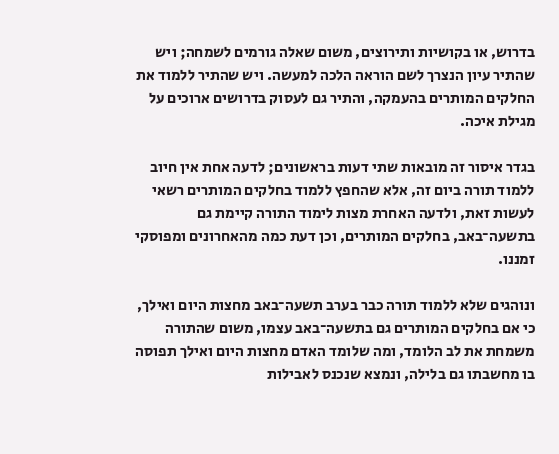בדרוש, או בקושיות ותירוצים, משום שאלה גורמים לשמחה; ויש שהתיר עיון הנצרך לשם הוראה הלכה למעשה. ויש שהתיר ללמוד את החלקים המותרים בהעמקה, והתיר גם לעסוק בדרושים ארוכים על מגילת איכה.

בגדר איסור זה מובאות שתי דעות בראשונים; לדעה אחת אין חיוב ללמוד תורה ביום זה, אלא שהחפץ ללמוד בחלקים המותרים רשאי לעשות זאת, ולדעה האחרת מצות לימוד התורה קיימת גם בתשעה־באב, בחלקים המותרים, וכן דעת כמה מהאחרונים ומפוסקי זמננו.

ונוהגים שלא ללמוד תורה כבר בערב תשעה־באב מחצות היום ואילך, כי אם בחלקים המותרים גם בתשעה־באב עצמו, משום שהתורה משמחת את לב הלומד, ומה שלומד האדם מחצות היום ואילך תפוסה בו מחשבתו גם בלילה, ונמצא שנכנס לאבילות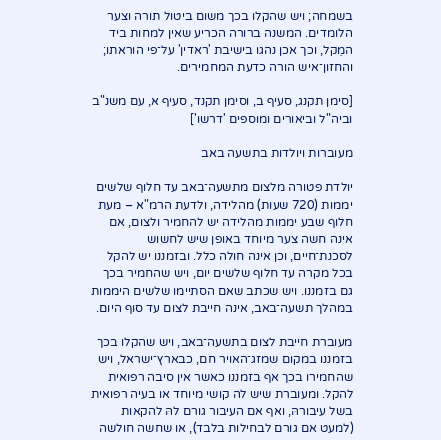בשמחה; ויש שהקלו בכך משום ביטול תורה וצער הלומדים. המשנה ברורה הכריע שאין למחות ביד המֵקל, וכך אכן נהגו בישיבת 'ראדין' על־פי הוראתו; והחזון־איש הורה כדעת המחמירים.

[סימן תקנג, סעיף ב, וסימן תקנד, סעיף א, עם משנ"ב וביה"ל וביאורים ומוספים 'דרשו']

מעוברות ויולדות בתשעה באב

יולדת פטורה מלצום מתשעה־באב עד חלוף שלשים יממות (720 שעות) מהלידה, ולדעת הרמ"א – מעת חלוף שבע יממות מהלידה יש להחמיר ולצום, אם אינה חשה צער מיוחד באופן שיש לחשוש לסכנת־חיים, וכן אינה חולה כלל. ובזמננו יש להקל בכל מקרה עד חלוף שלשים יום, ויש שהחמיר בכך גם בזמננו. ויש שכתב שאם הסתיימו שלשים היממות במהלך תשעה־באב, אינה חייבת לצום עד סוף היום.

מעוברת חייבת לצום בתשעה־באב, ויש שהקלו בכך בזמננו במקום שמזג־האויר חם, כבארץ־ישראל, ויש שהחמירו בכך אף בזמננו כאשר אין סיבה רפואית להקל. ומעוברת שיש לה קושי מיוחד או בעיה רפואית בשל עיבורהּ, ואף אם העיבור גורם להּ להקאות (למעט אם גורם לבחילות בלבד), או שחשה חולשה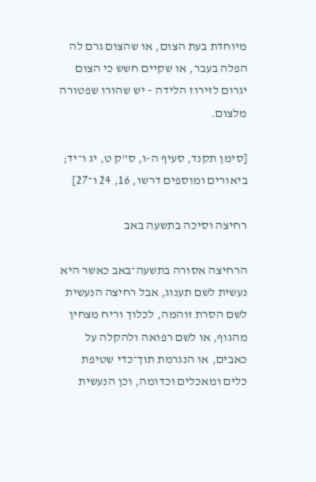מיוחדת בעת הצום, או שהצום גרם לה הפלה בעבר, או שקיים חשש כי הצום יגרום לזירוז הלידה – יש שהורו שפטורה מלצום.

[סימן תקנד, סעיף ה-ו, ס"ק ט, יג ו־יד; ביאורים ומוספים דרשו, 16, 24 ו־27]

רחיצה וסיכה בתשעה באב

הרחיצה אסורה בתשעה־באב כאשר היא נעשית לשם תענוג, אבל רחיצה הנעשית לשם הסרת זוהמה, לכלוך וריח מצחין מהגוף, או לשם רפואה ולהקלה על כאבים, או הנגרמת תוך־כדי שטיפת כלים ומאכלים וכדומה, וכן הנעשית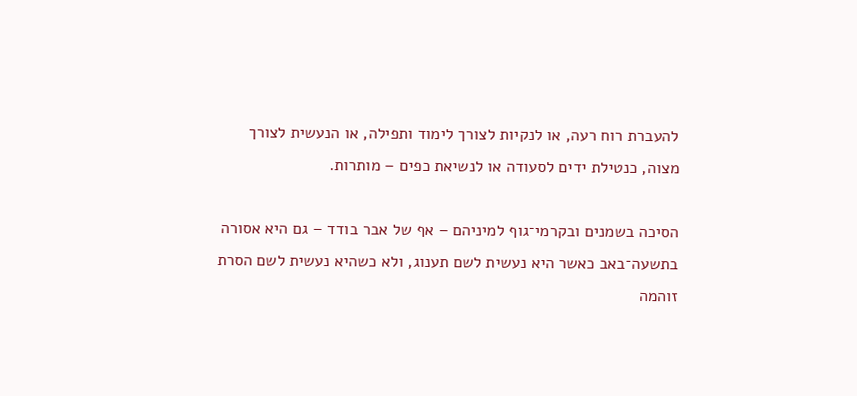להעברת רוח רעה, או לנקיות לצורך לימוד ותפילה, או הנעשית לצורך מצוה, כנטילת ידים לסעודה או לנשיאת כפים – מותרות.

הסיכה בשמנים ובקרמי־גוף למיניהם – אף של אבר בודד – גם היא אסורה בתשעה־באב כאשר היא נעשית לשם תענוג, ולא כשהיא נעשית לשם הסרת זוהמה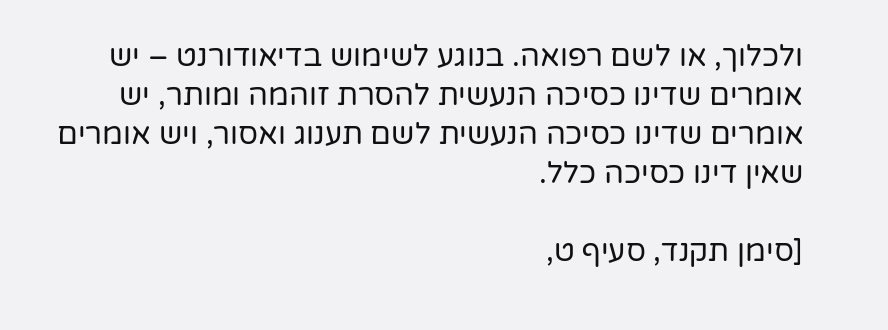ולכלוך, או לשם רפואה. בנוגע לשימוש בדיאודורנט – יש אומרים שדינו כסיכה הנעשית להסרת זוהמה ומותר, יש אומרים שדינו כסיכה הנעשית לשם תענוג ואסור, ויש אומרים שאין דינו כסיכה כלל.

[סימן תקנד, סעיף ט,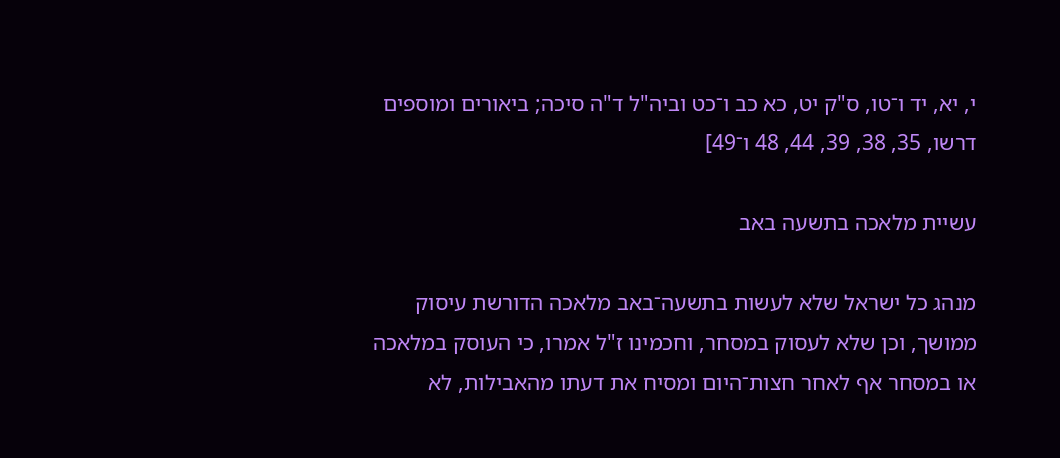י, יא, יד ו־טו, ס"ק יט, כא כב ו־כט וביה"ל ד"ה סיכה; ביאורים ומוספים דרשו, 35, 38, 39, 44, 48 ו־49]

עשיית מלאכה בתשעה באב

מנהג כל ישראל שלא לעשות בתשעה־באב מלאכה הדורשת עיסוק ממושך, וכן שלא לעסוק במסחר, וחכמינו ז"ל אמרו, כי העוסק במלאכה או במסחר אף לאחר חצות־היום ומסיח את דעתו מהאבילות, לא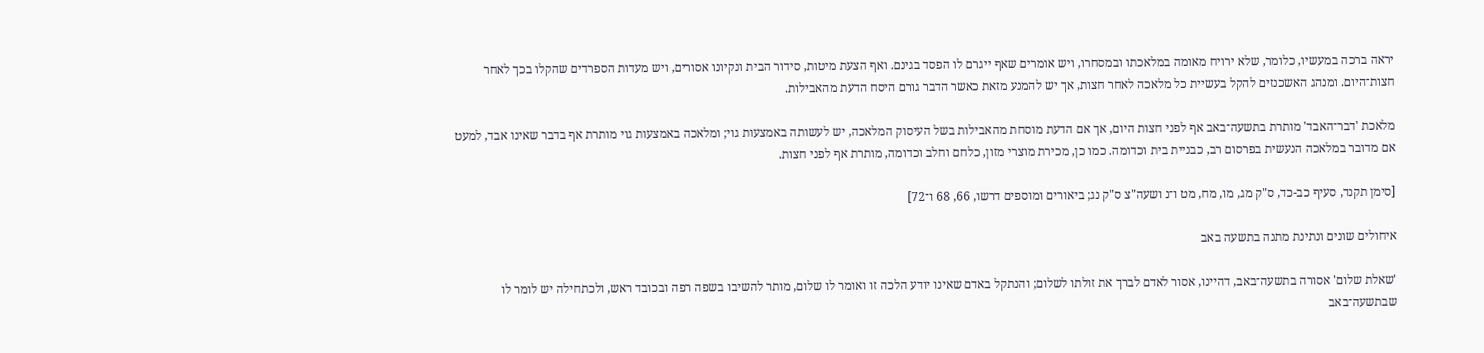יראה ברכה במעשיו, כלומר, שלא ירויח מאומה במלאכתו ובמסחרו, ויש אומרים שאף ייגרם לו הפסד בגינם. ואף הצעת מיטות, סידור הבית ונקיונו אסורים, ויש מעדות הספרדים שהקלו בכך לאחר חצות־היום. ומנהג האשכנזים להקל בעשיית כל מלאכה לאחר חצות, אך יש להמנע מזאת כאשר הדבר גורם היסח הדעת מהאבילות.

מלאכת 'דבר־האבד' מותרת בתשעה־באב אף לפני חצות היום, אך אם הדעת מוסחת מהאבילות בשל העיסוק המלאכה, יש לעשותה באמצעות גוי; ומלאכה באמצעות גוי מותרת אף בדבר שאינו אבד, למעט אם מדובר במלאכה הנעשית בפרסום רב, כבניית בית וכדומה. כמו כן, מכירת מוצרי מזון, כלחם וחלב וכדומה, מותרת אף לפני חצות.

[סימן תקנד, סעיף כב-כד, ס"ק מג, מו, מח, מט ו־נ ושעה"צ ס"ק נג; ביאורים ומוספים דרשו, 66, 68 ו־72]

איחולים שונים ונתינת מתנה בתשעה באב

'שאלת שלום' אסורה בתשעה־באב, דהיינו, אסור לאדם לברך את זולתו לשלום; והנתקל באדם שאינו יודע הלכה זו ואומר לו שלום, מותר להשיבו בשפה רפה ובכובד ראש, ולכתחילה יש לומר לו שבתשעה־באב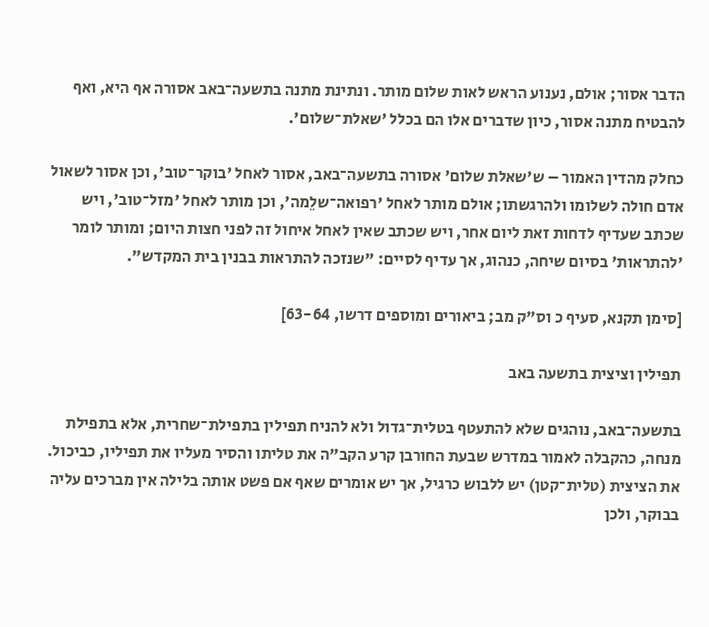הדבר אסור; אולם, נענוע הראש לאות שלום מותר. ונתינת מתנה בתשעה־באב אסורה אף היא, ואף להבטיח מתנה אסור, כיון שדברים אלו הם בכלל 'שאלת־שלום'.

כחלק מהדין האמור – ש'שאלת שלום' אסורה בתשעה־באב, אסור לאחל 'בוקר־טוב', וכן אסור לשאול אדם חולה לשלומו ולהרגשתו; אולם מותר לאחל 'רפואה־שלֵמה', וכן מותר לאחל 'מזל־טוב', ויש שכתב שעדיף לדחות זאת ליום אחר, ויש שכתב שאין לאחל איחול זה לפני חצות היום; ומותר לומר 'להתראות' בסיום שיחה, כנהוג, אך עדיף לסיים: "שנזכה להתראות בבנין בית המקדש".

[סימן תקנא, סעיף כ וס"ק מב; ביאורים ומוספים דרשו, 63-64]

תפילין וציצית בתשעה באב

בתשעה־באב, נוהגים שלא להתעטף בטלית־גדול ולא להניח תפילין בתפילת־שחרית, אלא בתפילת מנחה, כהקבלה לאמור במדרש שבעת החורבן קרע הקב"ה את טליתו והסיר מעליו את תפיליו, כביכול. את הציצית (טלית־קטן) יש ללבוש כרגיל, אך יש אומרים שאף אם פשט אותה בלילה אין מברכים עליה בבוקר, ולכן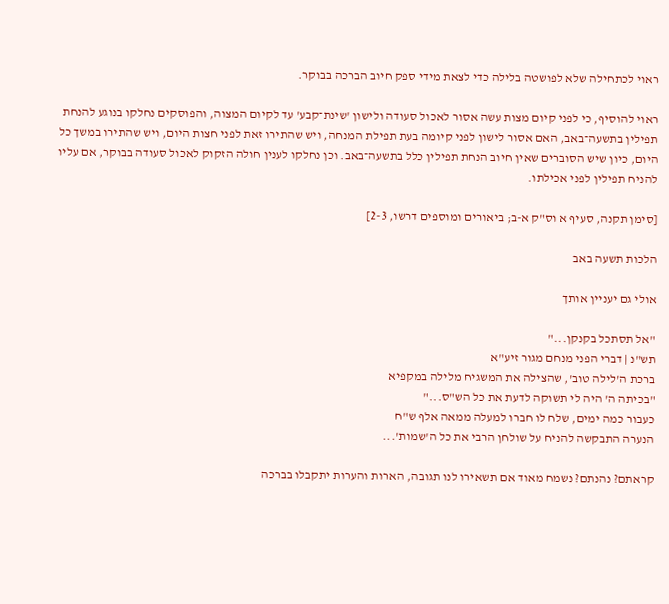ראוי לכתחילה שלא לפושטה בלילה כדי לצאת מידי ספק חיוב הברכה בבוקר.

ראוי להוסיף, כי לפני קיום מצות עשה אסור לאכול סעודה ולישון 'שינת־קבע' עד לקיום המצוה, והפוסקים נחלקו בנוגע להנחת תפילין בתשעה־באב, האם אסור לישון לפני קיומה בעת תפילת המנחה, ויש שהתירו זאת לפני חצות היום, ויש שהתירו במשך כל היום, כיון שיש הסוברים שאין חיוב הנחת תפילין כלל בתשעה־באב. וכן נחלקו לענין חולה הזקוק לאכול סעודה בבוקר, אם עליו להניח תפילין לפני אכילתו.

[סימן תקנה, סעיף א וס"ק א-ב; ביאורים ומוספים דרשו, 2-3]

הלכות תשעה באב

אולי גם יעניין אותך

"אל תסתכל בקנקן..."
תש"נ | דברי הפני מנחם מגור זיע"א
ברכת ה'לילה טוב', שהצילה את המשגיח מלילה במקפיא
"בכיתה ה' היה לי תשוקה לדעת את כל הש"ס..."
כעבור כמה ימים, שלח לו חברו למעלה ממאה אלף ש"ח
הנערה התבקשה להניח על שולחן הרבי את כל ה'שמות'...

קראתם? נהנתם? נשמח מאוד אם תשאירו לנו תגובה, הארות והערות יתקבלו בברכה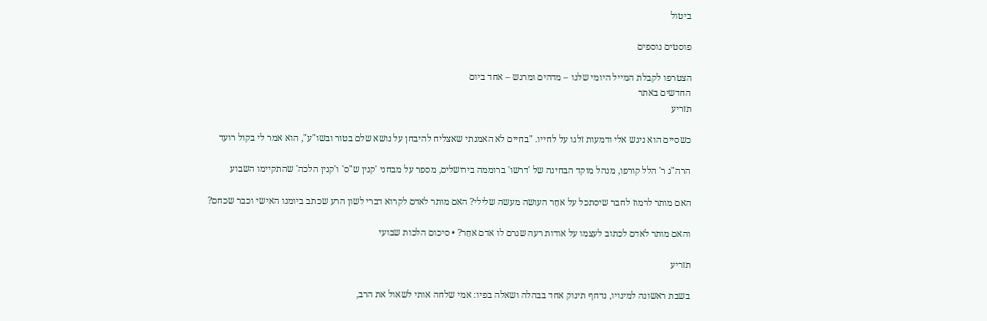ביטול

פוסטים נוספים

הצטרפו לקבלת המייל היומי שלנו – מדהים ומרגש – אחד ביום
החדשים באתר
תזריע

כשסיים הוא ניגש אלי ודמעות זלגו על לחייו. "בחיים לא האמנתי שאצליח להיבחן על נושא שלם בטור ובשו"ע", הוא אמר לי בקול רועד

הרה"ג ר' הלל קורפו, מנהל מוקד הבחינה של 'דרשו' ברוממה בירושלים, מספר על מבחני 'קנין ש"ס' ו'קנין הלכה' שהתקיימו השבוע

האם מותר לרמוז לחבר שיסתכל על אחֵר העושה מעשה שלילי? האם מותר לאדם לקרוא דברי לשון הרע שכתב ביומנו האישי וכבר שכחם?

והאם מותר לאדם לכתוב לעצמו על אודות רעה שגרם לו אדם אחֵר? • סיכום הלכות שבועי

תזריע

בשבת ראשונה למינויו, נדחף תינוק אחד בבהלה ושאלה בפיו: אמי שלחה אותי לשאול את הרב,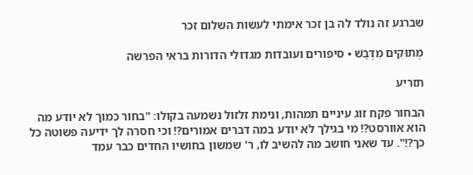שברגע זה נולד לה בן זכר אימתי לעשות השלום זכר

מְתוּקִים מִדְּבַשׁ • סיפורים ועובדות מגדולי הדורות בראי הפרשה

תזריע

הבחור פקח זוג עיניים תמהות, ונימת זלזול נשמעה בקולו: "בחור כמוך לא יודע מה הוא אוורסט?! מי בגילך לא יודע במה דברים אמורים?! וכי חסרה לך ידיעה פשוטה כל כך?!". עד שאני חושב מה להשיב לו, ר' שמשון בחושיו החדים כבר עמד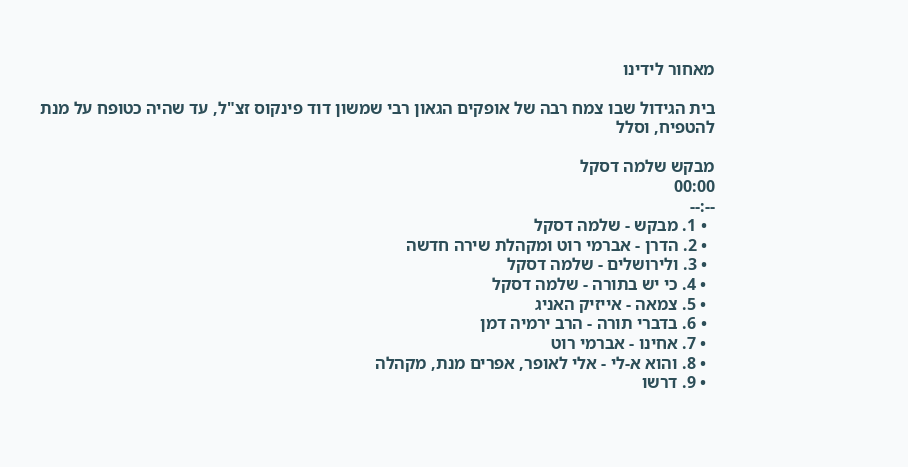מאחור לידינו

בית הגידול שבו צמח רבה של אופקים הגאון רבי שמשון דוד פינקוס זצ"ל, עד שהיה כטופח על מנת להטפיח, וסלל

מבקש שלמה דסקל
00:00
--:--
  • 1. מבקש - שלמה דסקל
  • 2. הדרן - אברמי רוט ומקהלת שירה חדשה
  • 3. ולירושלים - שלמה דסקל
  • 4. כי יש בתורה - שלמה דסקל
  • 5. צמאה - אייזיק האניג
  • 6. בדברי תורה - הרב ירמיה דמן
  • 7. אחינו - אברמי רוט
  • 8. והוא א-לי - אלי לאופר, אפרים מנת, מקהלה
  • 9. דרשו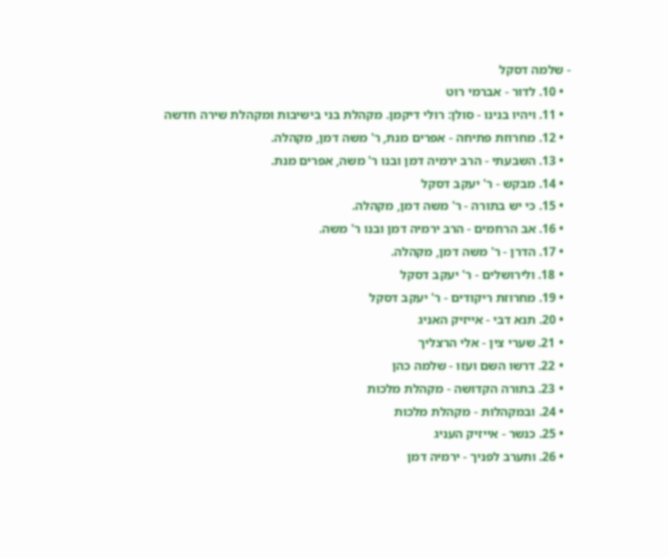- שלמה דסקל
  • 10. לדור - אברמי רוט
  • 11. ויהיו בנינו - סולן: רולי דיקמן. מקהלת בני בישיבות ומקהלת שירה חדשה
  • 12. מחרוזת פתיחה - אפרים מנת, ר' משה דמן, מקהלה.
  • 13. השבעתי - הרב ירמיה דמן ובנו ר' משה, אפרים מנת.
  • 14. מבקש - ר' יעקב דסקל
  • 15. כי יש בתורה - ר' משה דמן, מקהלה.
  • 16. אב הרחמים - הרב ירמיה דמן ובנו ר' משה.
  • 17. הדרן - ר' משה דמן, מקהלה.
  • 18. ולירושלים - ר' יעקב דסקל
  • 19. מחרוזת ריקודים - ר' יעקב דסקל
  • 20. תנא דבי - אייזיק האניג
  • 21. שערי צין - אלי הרצליך
  • 22. דרשו השם ועזו - שלמה כהן
  • 23. בתורה הקדושה - מקהלת מלכות
  • 24. ובמקהלות - מקהלת מלכות
  • 25. כנשר - אייזיק העניג
  • 26. ותערב לפניך - ירמיה דמן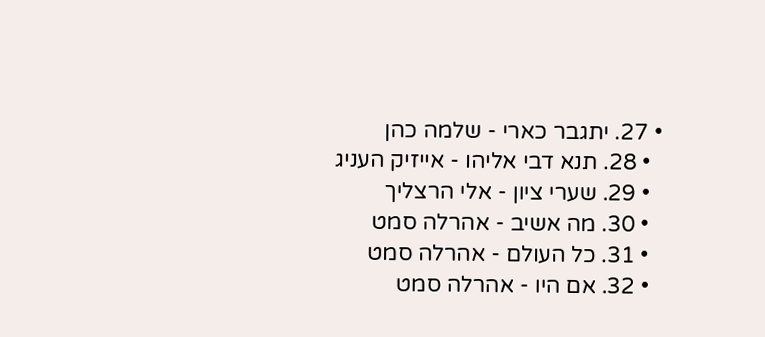• 27. יתגבר כארי - שלמה כהן
  • 28. תנא דבי אליהו - אייזיק העניג
  • 29. שערי ציון - אלי הרצליך
  • 30. מה אשיב - אהרלה סמט
  • 31. כל העולם - אהרלה סמט
  • 32. אם היו - אהרלה סמט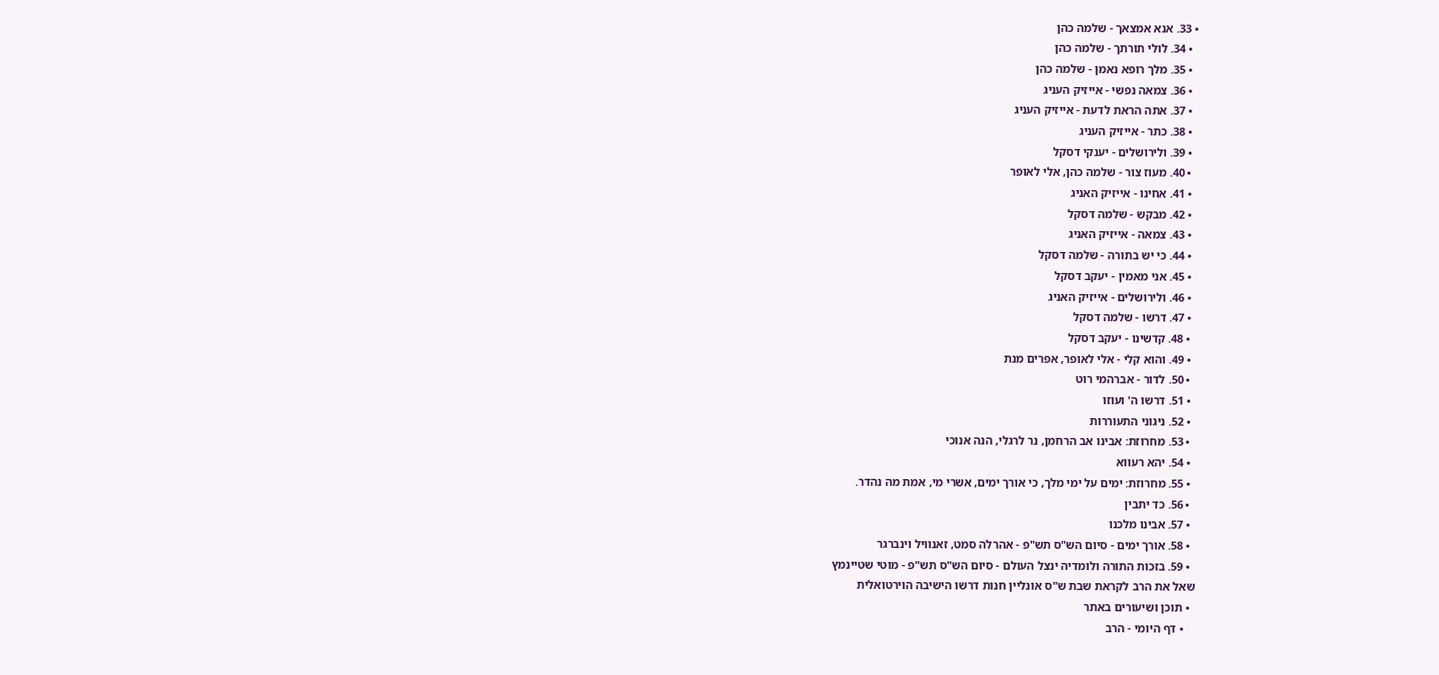• 33. אנא אמצאך - שלמה כהן
  • 34. לולי תורתך - שלמה כהן
  • 35. מלך רופא נאמן - שלמה כהן
  • 36. צמאה נפשי - אייזיק העניג
  • 37. אתה הראת לדעת - אייזיק העניג
  • 38. כתר - אייזיק העניג
  • 39. ולירושלים - יענקי דסקל
  • 40. מעוז צור - שלמה כהן, אלי לאופר
  • 41. אחינו - אייזיק האניג
  • 42. מבקש - שלמה דסקל
  • 43. צמאה - אייזיק האניג
  • 44. כי יש בתורה - שלמה דסקל
  • 45. אני מאמין - יעקב דסקל
  • 46. ולירושלים - אייזיק האניג
  • 47. דרשו - שלמה דסקל
  • 48. קדשינו - יעקב דסקל
  • 49. והוא קלי - אלי לאופר, אפרים מנת
  • 50. לדור - אברהמי רוט
  • 51. דרשו ה' ועוזו
  • 52. ניגוני התעוררות
  • 53. מחרוזת: אבינו אב הרחמן, נר לרגלי, הנה אנוכי
  • 54. יהא רעווא
  • 55. מחרוזת: ימים על ימי מלך, כי אורך ימים, אשרי מי, אמת מה נהדר.
  • 56. כד יתבין
  • 57. אבינו מלכנו
  • 58. אורך ימים - סיום הש"ס תש"פ - אהרלה סמט, זאנוויל וינברגר
  • 59. בזכות התורה ולומדיה ינצל העולם - סיום הש"ס תש"פ - מוטי שטיינמץ
שאל את הרב לקראת שבת ש"ס אונליין חנות דרשו הישיבה הוירטואלית
  • תוכן ושיעורים באתר
    • דף היומי - הרב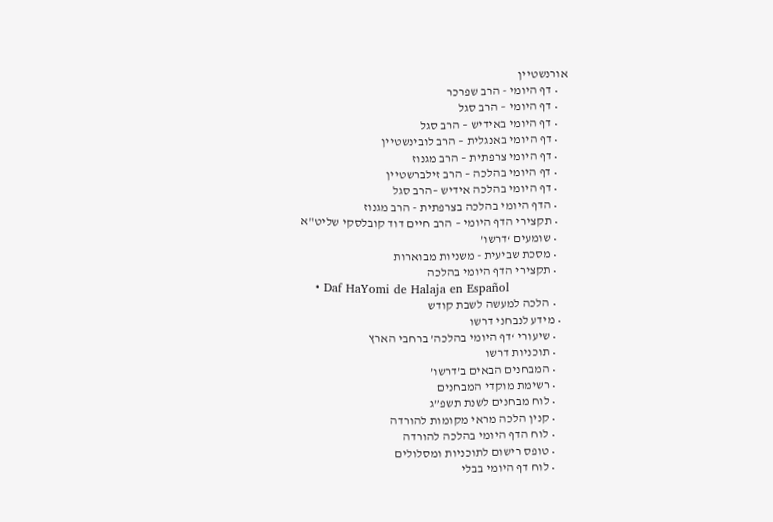אורנשטיין
    • דף היומי - הרב שפרכר
    • דף היומי – הרב סגל
    • דף היומי באידיש – הרב סגל
    • דף היומי באנגלית – הרב לובינשטיין
    • דף היומי צרפתית – הרב מגנוז
    • דף היומי בהלכה – הרב זילברשטיין
    • דף היומי בהלכה אידיש –הרב סגל
    • הדף היומי בהלכה בצרפתית - הרב מגנוז
    • תקצירי הדף היומי – הרב חיים דוד קובלסקי שליט"א
    • שומעים ‘דרשו’
    • מסכת שביעית - משניות מבוארות
    • תקצירי הדף היומי בהלכה
    • Daf HaYomi de Halaja en Español
    • הלכה למעשה לשבת קודש
  • מידע לנבחני דרשו
    • שיעורי ‘דף היומי בהלכה’ ברחבי הארץ
    • תוכניות דרשו
    • המבחנים הבאים ב’דרשו’
    • רשימת מוקדי המבחנים
    • לוח מבחנים לשנת תשפ”ג
    • קנין הלכה מראי מקומות להורדה
    • לוח הדף היומי בהלכה להורדה
    • טופס רישום לתוכניות ומסלולים
    • לוח דף היומי בבלי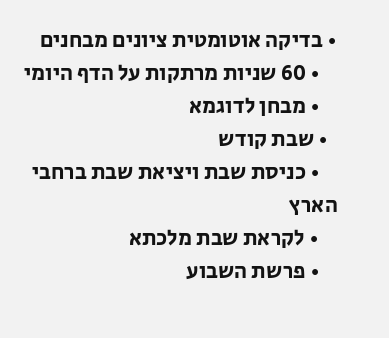• בדיקה אוטומטית ציונים מבחנים
    • 60 שניות מרתקות על הדף היומי
    • מבחן לדוגמא
  • שבת קודש
    • כניסת שבת ויציאת שבת ברחבי הארץ
    • לקראת שבת מלכתא
    • פרשת השבוע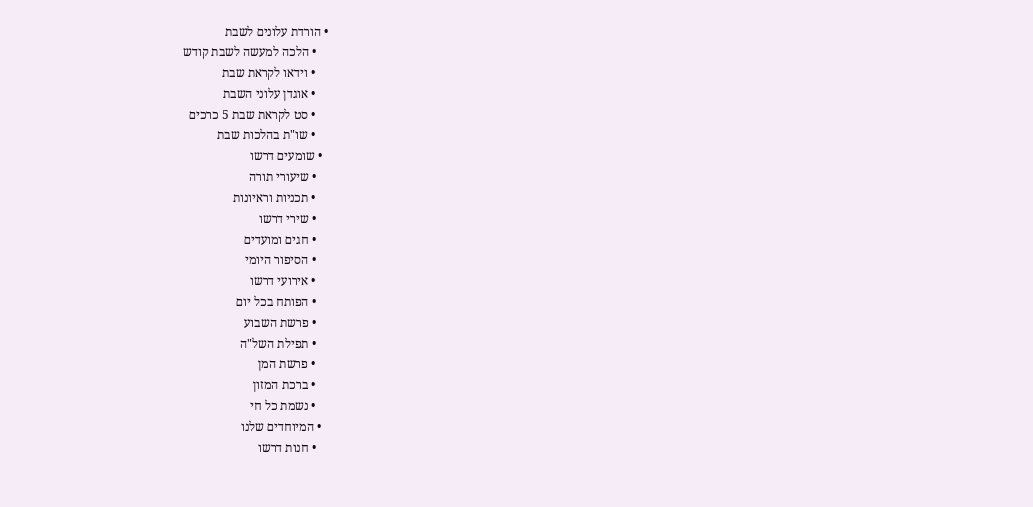• הורדת עלונים לשבת
    • הלכה למעשה לשבת קודש
    • וידאו לקראת שבת
    • אוגדן עלוני השבת
    • סט לקראת שבת 5 כרכים
    • שו"ת בהלכות שבת
  • שומעים דרשו
    • שיעורי תורה
    • תכניות וראיונות
    • שירי דרשו
    • חגים ומועדים
    • הסיפור היומי
    • אירועי דרשו
    • הפותח בכל יום
    • פרשת השבוע
    • תפילת השל"ה
    • פרשת המן
    • ברכת המזון
    • נשמת כל חי
  • המיוחדים שלנו
    • חנות דרשו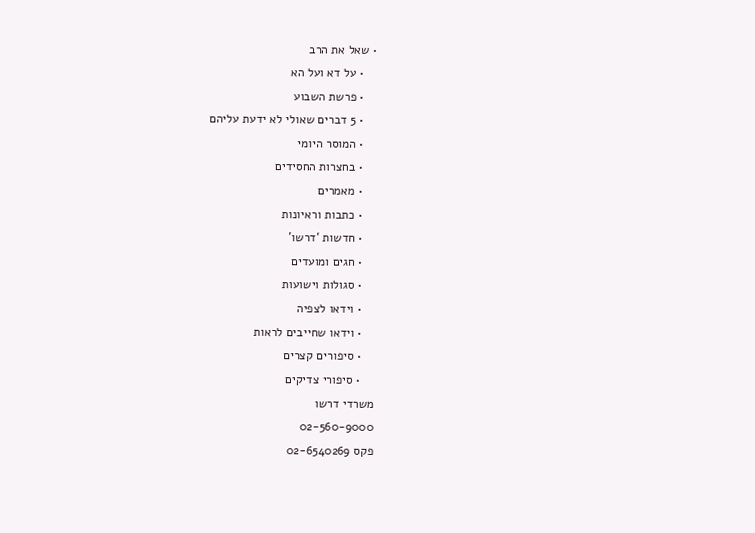• שאל את הרב
    • על דא ועל הא
    • פרשת השבוע
    • 5 דברים שאולי לא ידעת עליהם
    • המוסר היומי
    • בחצרות החסידים
    • מאמרים
    • כתבות וראיונות
    • חדשות ‘דרשו’
    • חגים ומועדים
    • סגולות וישועות
    • וידאו לצפיה
    • וידאו שחייבים לראות
    • סיפורים קצרים
    • סיפורי צדיקים
משרדי דרשו
02-560-9000
פקס 02-6540269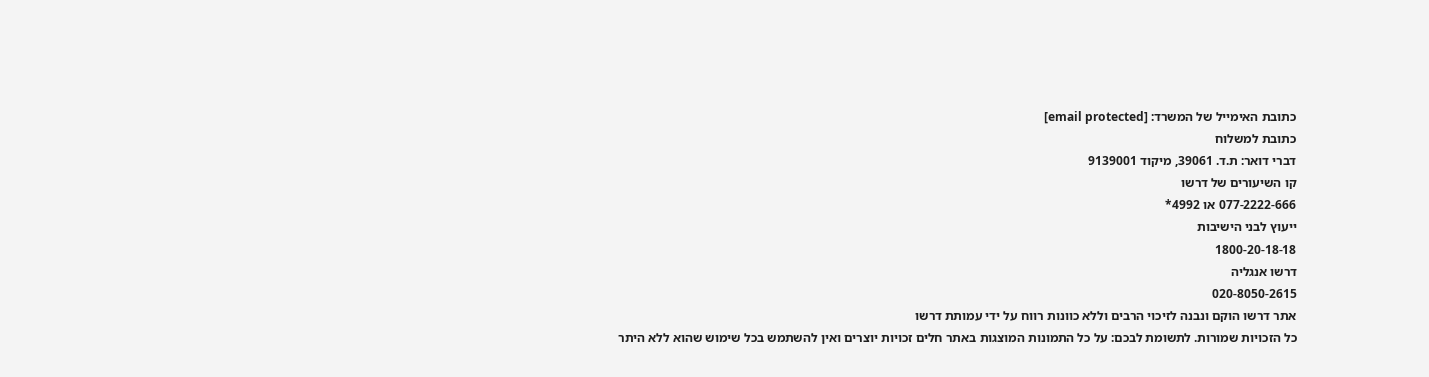כתובת האימייל של המשרד: [email protected]
כתובת למשלוח
דברי דואר: ת.ד. 39061, מיקוד 9139001
קו השיעורים של דרשו
077-2222-666 או 4992*
ייעוץ לבני הישיבות
1800-20-18-18
דרשו אנגליה
020-8050-2615
אתר דרשו הוקם ונבנה לזיכוי הרבים וללא כוונות רווח על ידי עמותת דרשו
כל הזכויות שמורות. לתשומת לבכם: על כל התמונות המוצגות באתר חלים זכויות יוצרים ואין להשתמש בכל שימוש שהוא ללא היתר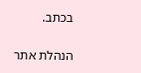בכתב.

הנהלת אתר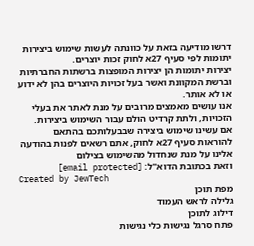דרשו מודיעה בזאת על כוונתה לעשות שימוש ביצירות יתומות לפי סעיף 27א לחוק זכות יוצרים.
יצירות יתומות הן יצירות המופצות ברשתות החברתיות וברשת המקוונת ואשר בעל זכויות היוצרים בהן לא ידוע או לא אותר.
אנו עושים מאמצים מרובים על מנת לאתר את בעלי הזכויות, ולתת קרדיט הולם עבור השימוש ביצירות.
אם עשינו שימוש ביצירה שבבעלותכם בהתאם להוראות סעיף 27א לחוק, אתם רשאים לפנות בהודעה אלינו על מנת שנחדול מהשימוש בצילום
וזאת בכתובת הדוא''ל: [email protected]
Created by JewTech
מפת תוכן
גלילה לראש העמוד
דילוג לתוכן
פתח סרגל נגישות כלי נגישות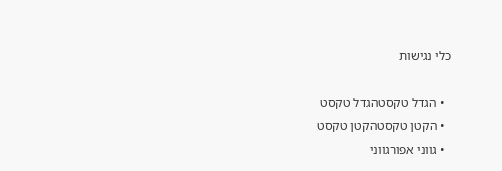כלי נגישות

  • הגדל טקסטהגדל טקסט
  • הקטן טקסטהקטן טקסט
  • גווני אפורגווני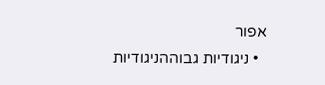אפור
  • ניגודיות גבוההניגודיות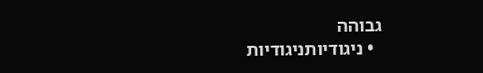גבוהה
  • ניגודיותניגודיות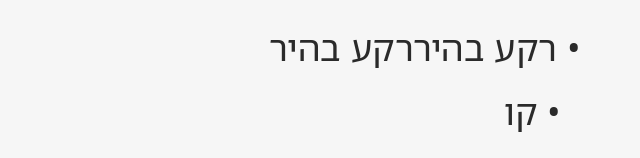• רקע בהיררקע בהיר
  • קו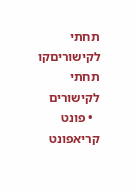תחתי לקישוריםקו תחתי לקישורים
  • פונט קריאפונט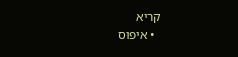קריא
  • איפוס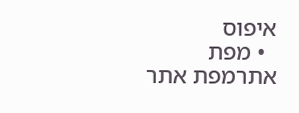איפוס
  • מפת אתרמפת אתר